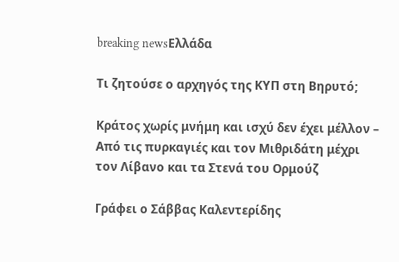breaking newsΕλλάδα

Τι ζητούσε ο αρχηγός της ΚΥΠ στη Βηρυτό;

Κράτος χωρίς μνήμη και ισχύ δεν έχει μέλλον – Από τις πυρκαγιές και τον Μιθριδάτη μέχρι τον Λίβανο και τα Στενά του Ορμούζ

Γράφει ο Σάββας Καλεντερίδης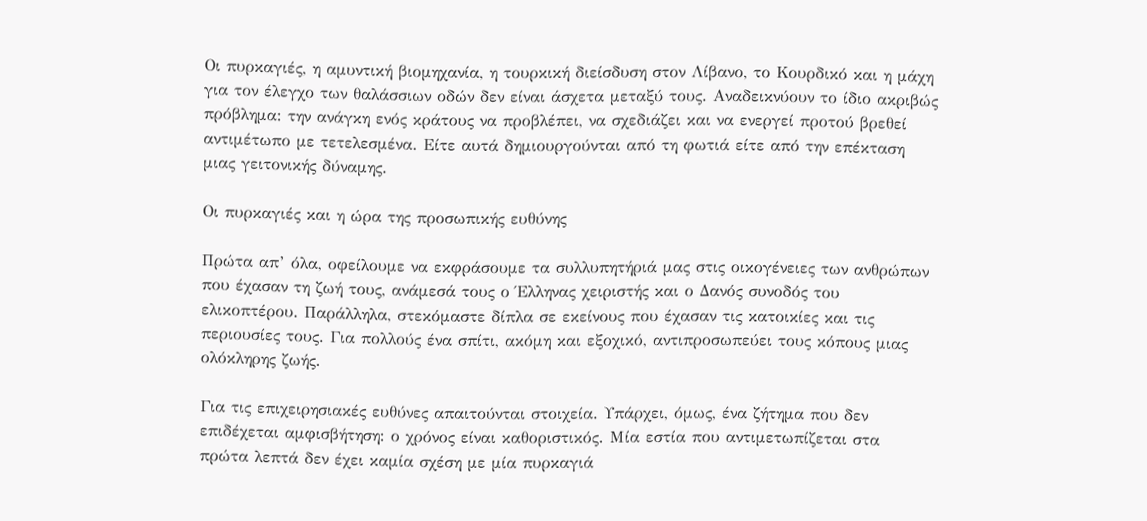Οι πυρκαγιές, η αμυντική βιομηχανία, η τουρκική διείσδυση στον Λίβανο, το Κουρδικό και η μάχη για τον έλεγχο των θαλάσσιων οδών δεν είναι άσχετα μεταξύ τους. Αναδεικνύουν το ίδιο ακριβώς πρόβλημα: την ανάγκη ενός κράτους να προβλέπει, να σχεδιάζει και να ενεργεί προτού βρεθεί αντιμέτωπο με τετελεσμένα. Είτε αυτά δημιουργούνται από τη φωτιά είτε από την επέκταση μιας γειτονικής δύναμης.

Οι πυρκαγιές και η ώρα της προσωπικής ευθύνης

Πρώτα απ’ όλα, οφείλουμε να εκφράσουμε τα συλλυπητήριά μας στις οικογένειες των ανθρώπων που έχασαν τη ζωή τους, ανάμεσά τους ο Έλληνας χειριστής και ο Δανός συνοδός του ελικοπτέρου. Παράλληλα, στεκόμαστε δίπλα σε εκείνους που έχασαν τις κατοικίες και τις περιουσίες τους. Για πολλούς ένα σπίτι, ακόμη και εξοχικό, αντιπροσωπεύει τους κόπους μιας ολόκληρης ζωής.

Για τις επιχειρησιακές ευθύνες απαιτούνται στοιχεία. Υπάρχει, όμως, ένα ζήτημα που δεν επιδέχεται αμφισβήτηση: ο χρόνος είναι καθοριστικός. Μία εστία που αντιμετωπίζεται στα πρώτα λεπτά δεν έχει καμία σχέση με μία πυρκαγιά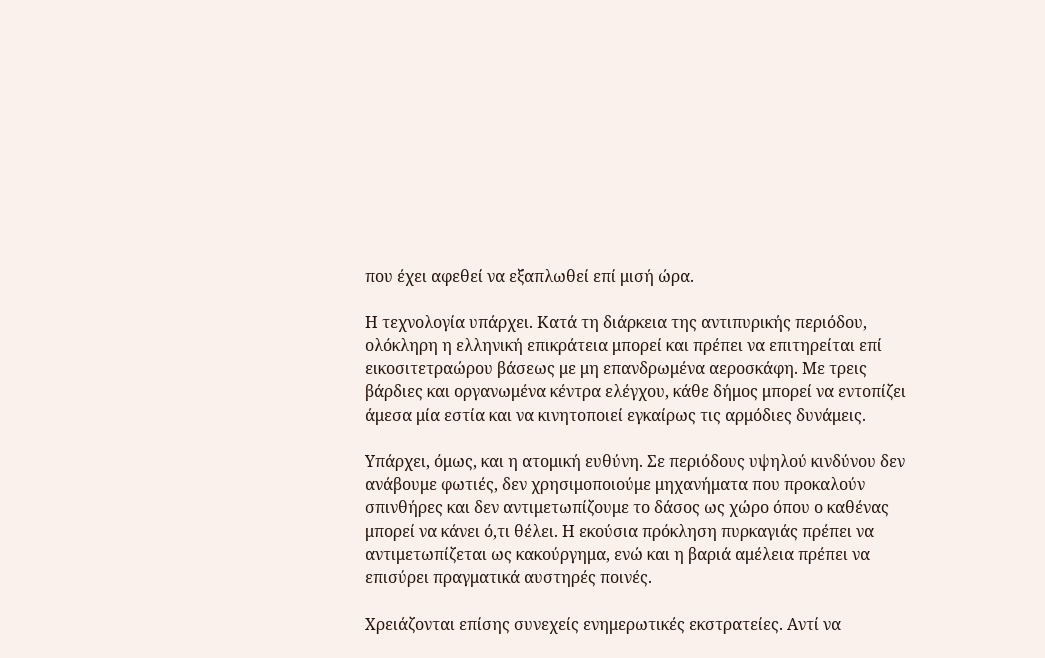που έχει αφεθεί να εξαπλωθεί επί μισή ώρα.

Η τεχνολογία υπάρχει. Κατά τη διάρκεια της αντιπυρικής περιόδου, ολόκληρη η ελληνική επικράτεια μπορεί και πρέπει να επιτηρείται επί εικοσιτετραώρου βάσεως με μη επανδρωμένα αεροσκάφη. Με τρεις βάρδιες και οργανωμένα κέντρα ελέγχου, κάθε δήμος μπορεί να εντοπίζει άμεσα μία εστία και να κινητοποιεί εγκαίρως τις αρμόδιες δυνάμεις.

Υπάρχει, όμως, και η ατομική ευθύνη. Σε περιόδους υψηλού κινδύνου δεν ανάβουμε φωτιές, δεν χρησιμοποιούμε μηχανήματα που προκαλούν σπινθήρες και δεν αντιμετωπίζουμε το δάσος ως χώρο όπου ο καθένας μπορεί να κάνει ό,τι θέλει. Η εκούσια πρόκληση πυρκαγιάς πρέπει να αντιμετωπίζεται ως κακούργημα, ενώ και η βαριά αμέλεια πρέπει να επισύρει πραγματικά αυστηρές ποινές.

Χρειάζονται επίσης συνεχείς ενημερωτικές εκστρατείες. Αντί να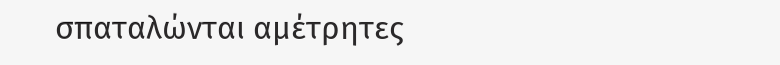σπαταλώνται αμέτρητες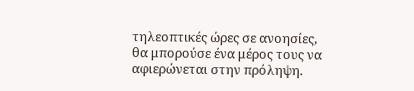τηλεοπτικές ώρες σε ανοησίες, θα μπορούσε ένα μέρος τους να αφιερώνεται στην πρόληψη.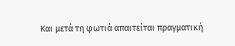Και μετά τη φωτιά απαιτείται πραγματική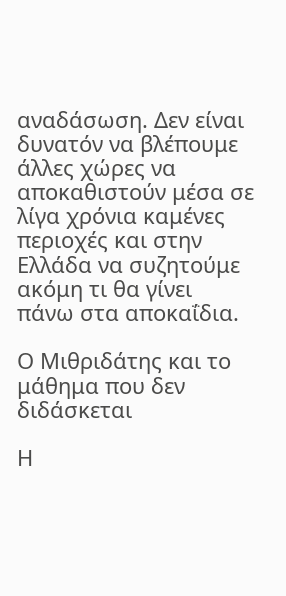αναδάσωση. Δεν είναι δυνατόν να βλέπουμε άλλες χώρες να αποκαθιστούν μέσα σε λίγα χρόνια καμένες περιοχές και στην Ελλάδα να συζητούμε ακόμη τι θα γίνει πάνω στα αποκαΐδια.

Ο Μιθριδάτης και το μάθημα που δεν διδάσκεται

Η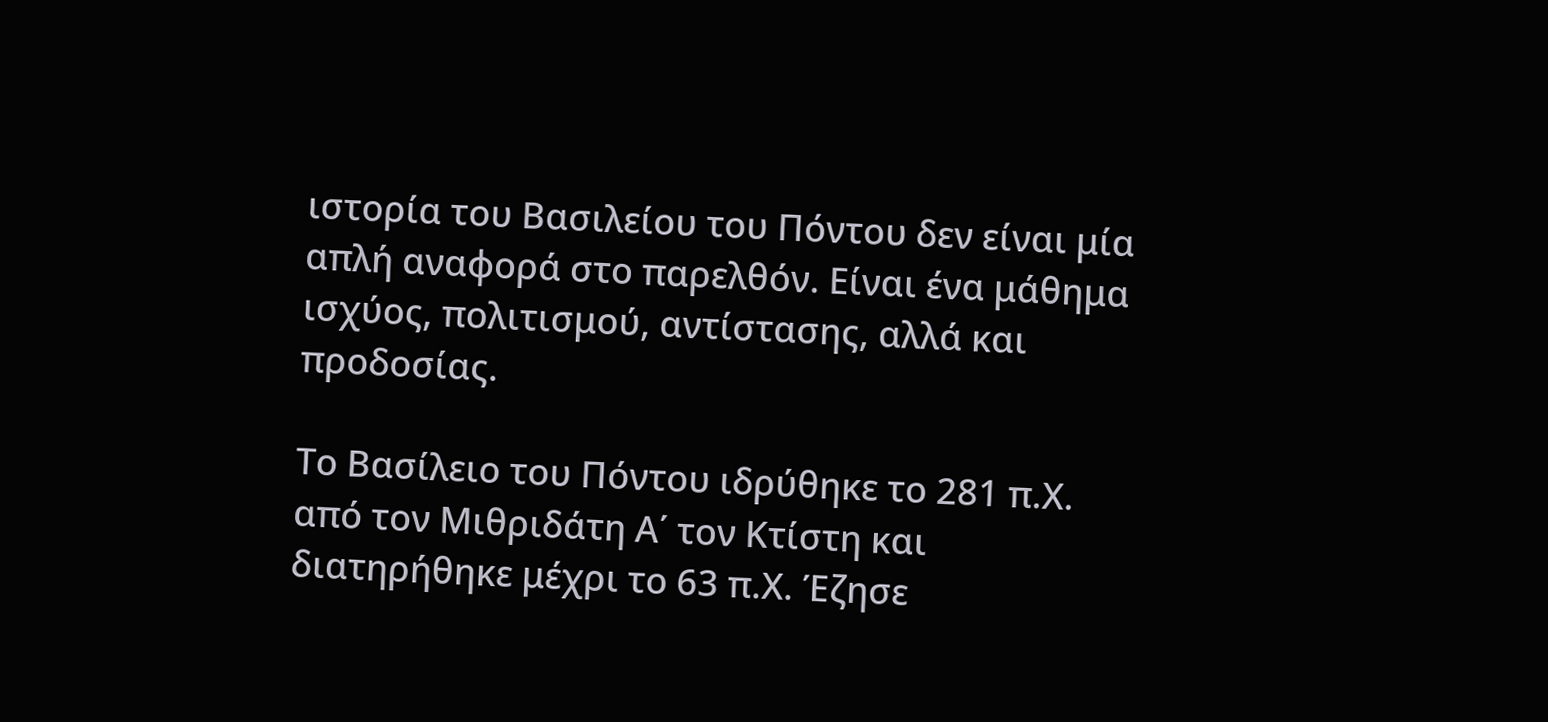ιστορία του Βασιλείου του Πόντου δεν είναι μία απλή αναφορά στο παρελθόν. Είναι ένα μάθημα ισχύος, πολιτισμού, αντίστασης, αλλά και προδοσίας.

Το Βασίλειο του Πόντου ιδρύθηκε το 281 π.Χ. από τον Μιθριδάτη Α΄ τον Κτίστη και διατηρήθηκε μέχρι το 63 π.Χ. Έζησε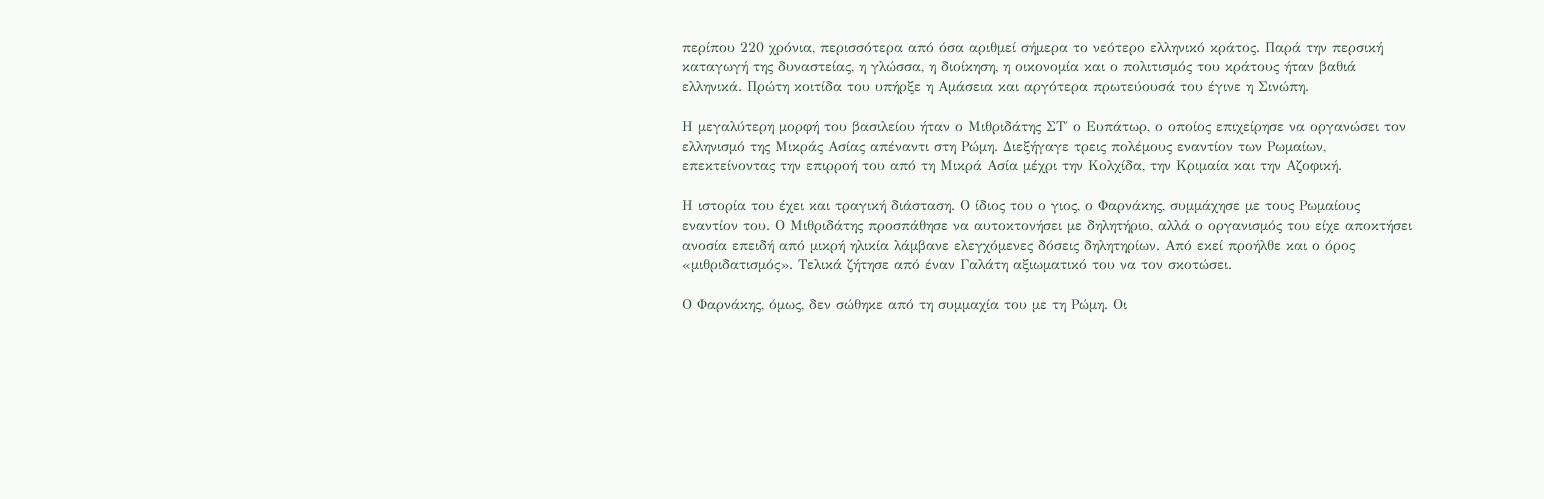περίπου 220 χρόνια, περισσότερα από όσα αριθμεί σήμερα το νεότερο ελληνικό κράτος. Παρά την περσική καταγωγή της δυναστείας, η γλώσσα, η διοίκηση, η οικονομία και ο πολιτισμός του κράτους ήταν βαθιά ελληνικά. Πρώτη κοιτίδα του υπήρξε η Αμάσεια και αργότερα πρωτεύουσά του έγινε η Σινώπη.

Η μεγαλύτερη μορφή του βασιλείου ήταν ο Μιθριδάτης ΣΤ΄ ο Ευπάτωρ, ο οποίος επιχείρησε να οργανώσει τον ελληνισμό της Μικράς Ασίας απέναντι στη Ρώμη. Διεξήγαγε τρεις πολέμους εναντίον των Ρωμαίων, επεκτείνοντας την επιρροή του από τη Μικρά Ασία μέχρι την Κολχίδα, την Κριμαία και την Αζοφική.

Η ιστορία του έχει και τραγική διάσταση. Ο ίδιος του ο γιος, ο Φαρνάκης, συμμάχησε με τους Ρωμαίους εναντίον του. Ο Μιθριδάτης προσπάθησε να αυτοκτονήσει με δηλητήριο, αλλά ο οργανισμός του είχε αποκτήσει ανοσία επειδή από μικρή ηλικία λάμβανε ελεγχόμενες δόσεις δηλητηρίων. Από εκεί προήλθε και ο όρος «μιθριδατισμός». Τελικά ζήτησε από έναν Γαλάτη αξιωματικό του να τον σκοτώσει.

Ο Φαρνάκης, όμως, δεν σώθηκε από τη συμμαχία του με τη Ρώμη. Οι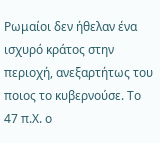Ρωμαίοι δεν ήθελαν ένα ισχυρό κράτος στην περιοχή, ανεξαρτήτως του ποιος το κυβερνούσε. Το 47 π.Χ. ο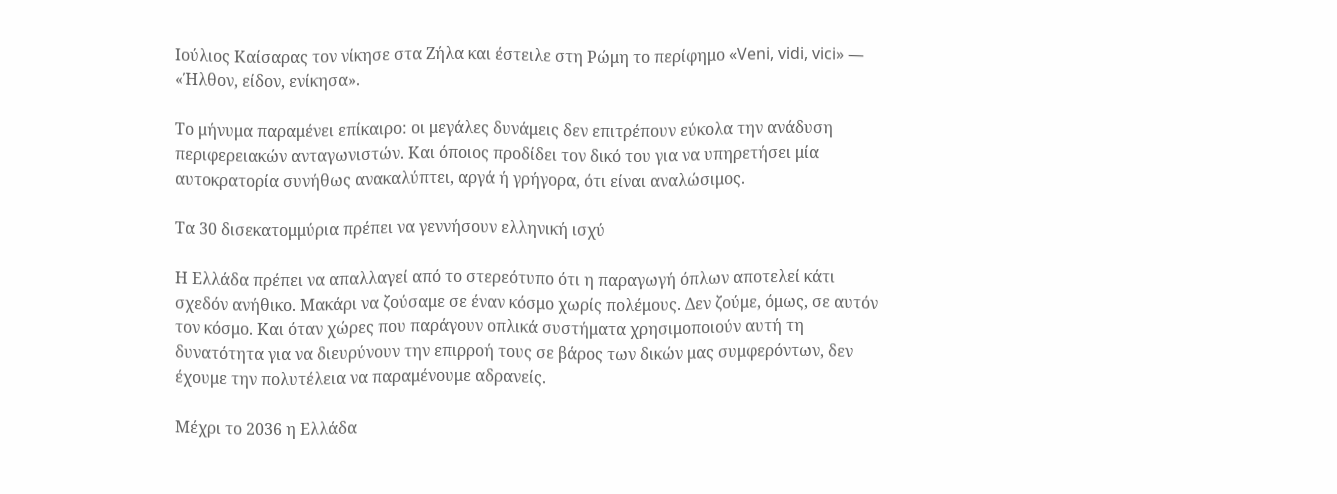Ιούλιος Καίσαρας τον νίκησε στα Ζήλα και έστειλε στη Ρώμη το περίφημο «Veni, vidi, vici» — «Ήλθον, είδον, ενίκησα».

Το μήνυμα παραμένει επίκαιρο: οι μεγάλες δυνάμεις δεν επιτρέπουν εύκολα την ανάδυση περιφερειακών ανταγωνιστών. Και όποιος προδίδει τον δικό του για να υπηρετήσει μία αυτοκρατορία συνήθως ανακαλύπτει, αργά ή γρήγορα, ότι είναι αναλώσιμος.

Τα 30 δισεκατομμύρια πρέπει να γεννήσουν ελληνική ισχύ

Η Ελλάδα πρέπει να απαλλαγεί από το στερεότυπο ότι η παραγωγή όπλων αποτελεί κάτι σχεδόν ανήθικο. Μακάρι να ζούσαμε σε έναν κόσμο χωρίς πολέμους. Δεν ζούμε, όμως, σε αυτόν τον κόσμο. Και όταν χώρες που παράγουν οπλικά συστήματα χρησιμοποιούν αυτή τη δυνατότητα για να διευρύνουν την επιρροή τους σε βάρος των δικών μας συμφερόντων, δεν έχουμε την πολυτέλεια να παραμένουμε αδρανείς.

Μέχρι το 2036 η Ελλάδα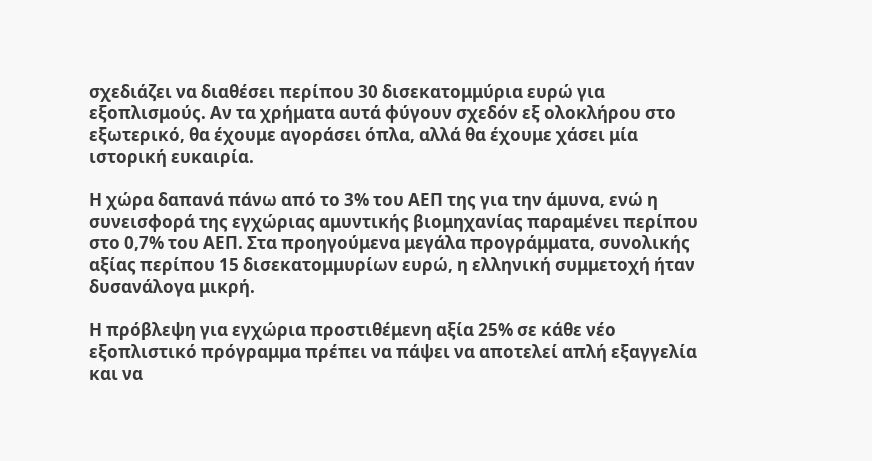σχεδιάζει να διαθέσει περίπου 30 δισεκατομμύρια ευρώ για εξοπλισμούς. Αν τα χρήματα αυτά φύγουν σχεδόν εξ ολοκλήρου στο εξωτερικό, θα έχουμε αγοράσει όπλα, αλλά θα έχουμε χάσει μία ιστορική ευκαιρία.

Η χώρα δαπανά πάνω από το 3% του ΑΕΠ της για την άμυνα, ενώ η συνεισφορά της εγχώριας αμυντικής βιομηχανίας παραμένει περίπου στο 0,7% του ΑΕΠ. Στα προηγούμενα μεγάλα προγράμματα, συνολικής αξίας περίπου 15 δισεκατομμυρίων ευρώ, η ελληνική συμμετοχή ήταν δυσανάλογα μικρή.

Η πρόβλεψη για εγχώρια προστιθέμενη αξία 25% σε κάθε νέο εξοπλιστικό πρόγραμμα πρέπει να πάψει να αποτελεί απλή εξαγγελία και να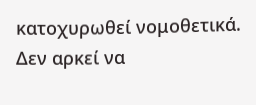κατοχυρωθεί νομοθετικά. Δεν αρκεί να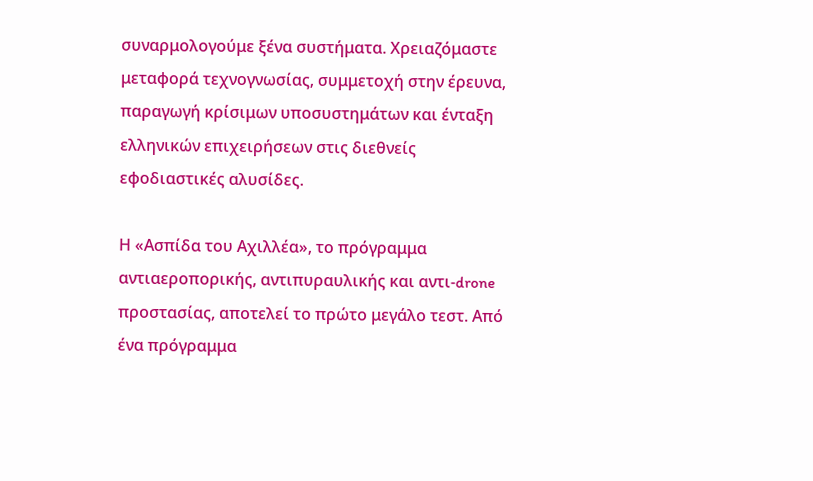συναρμολογούμε ξένα συστήματα. Χρειαζόμαστε μεταφορά τεχνογνωσίας, συμμετοχή στην έρευνα, παραγωγή κρίσιμων υποσυστημάτων και ένταξη ελληνικών επιχειρήσεων στις διεθνείς εφοδιαστικές αλυσίδες.

Η «Ασπίδα του Αχιλλέα», το πρόγραμμα αντιαεροπορικής, αντιπυραυλικής και αντι-drone προστασίας, αποτελεί το πρώτο μεγάλο τεστ. Από ένα πρόγραμμα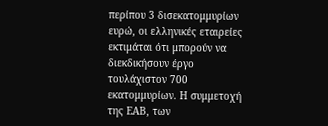περίπου 3 δισεκατομμυρίων ευρώ, οι ελληνικές εταιρείες εκτιμάται ότι μπορούν να διεκδικήσουν έργο τουλάχιστον 700 εκατομμυρίων. Η συμμετοχή της ΕΑΒ, των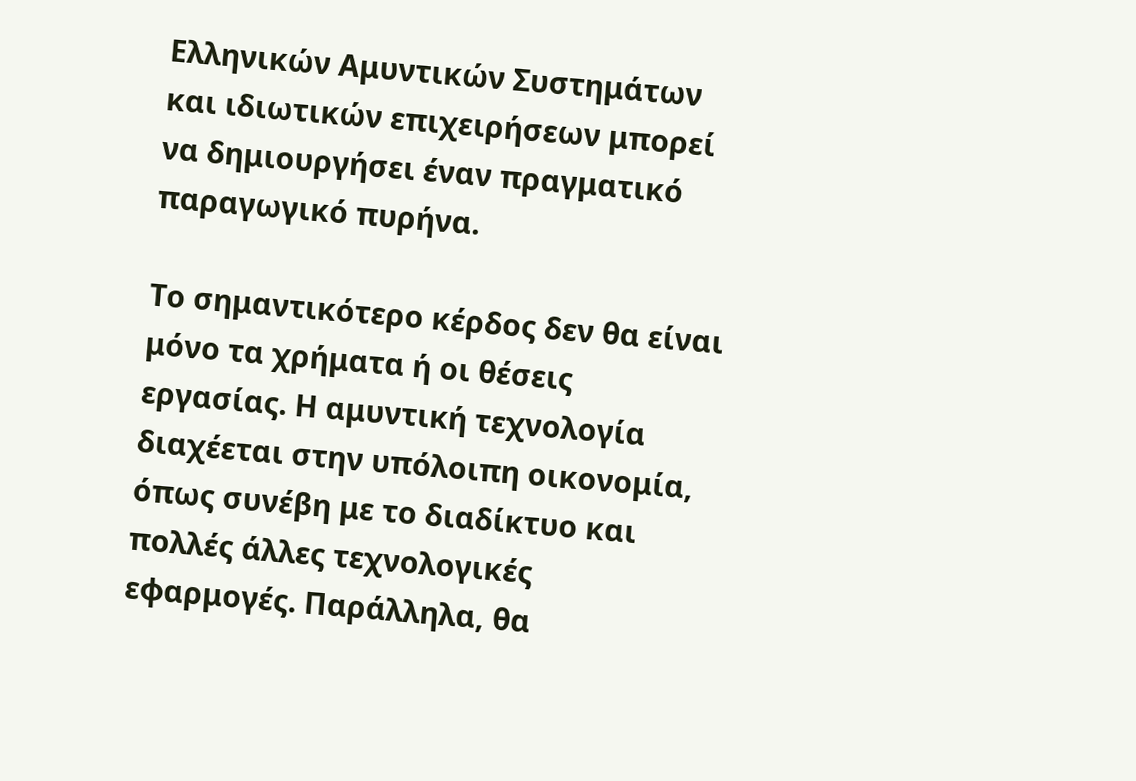Ελληνικών Αμυντικών Συστημάτων και ιδιωτικών επιχειρήσεων μπορεί να δημιουργήσει έναν πραγματικό παραγωγικό πυρήνα.

Το σημαντικότερο κέρδος δεν θα είναι μόνο τα χρήματα ή οι θέσεις εργασίας. Η αμυντική τεχνολογία διαχέεται στην υπόλοιπη οικονομία, όπως συνέβη με το διαδίκτυο και πολλές άλλες τεχνολογικές εφαρμογές. Παράλληλα, θα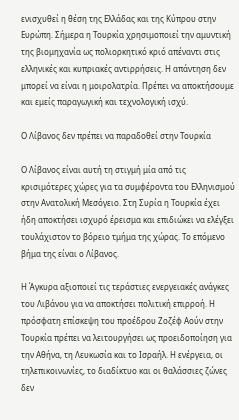ενισχυθεί η θέση της Ελλάδας και της Κύπρου στην Ευρώπη. Σήμερα η Τουρκία χρησιμοποιεί την αμυντική της βιομηχανία ως πολιορκητικό κριό απέναντι στις ελληνικές και κυπριακές αντιρρήσεις. Η απάντηση δεν μπορεί να είναι η μοιρολατρία. Πρέπει να αποκτήσουμε και εμείς παραγωγική και τεχνολογική ισχύ.

Ο Λίβανος δεν πρέπει να παραδοθεί στην Τουρκία

Ο Λίβανος είναι αυτή τη στιγμή μία από τις κρισιμότερες χώρες για τα συμφέροντα του Ελληνισμού στην Ανατολική Μεσόγειο. Στη Συρία η Τουρκία έχει ήδη αποκτήσει ισχυρό έρεισμα και επιδιώκει να ελέγξει τουλάχιστον το βόρειο τμήμα της χώρας. Το επόμενο βήμα της είναι ο Λίβανος.

Η Άγκυρα αξιοποιεί τις τεράστιες ενεργειακές ανάγκες του Λιβάνου για να αποκτήσει πολιτική επιρροή. Η πρόσφατη επίσκεψη του προέδρου Ζοζέφ Αούν στην Τουρκία πρέπει να λειτουργήσει ως προειδοποίηση για την Αθήνα, τη Λευκωσία και το Ισραήλ. Η ενέργεια, οι τηλεπικοινωνίες, το διαδίκτυο και οι θαλάσσιες ζώνες δεν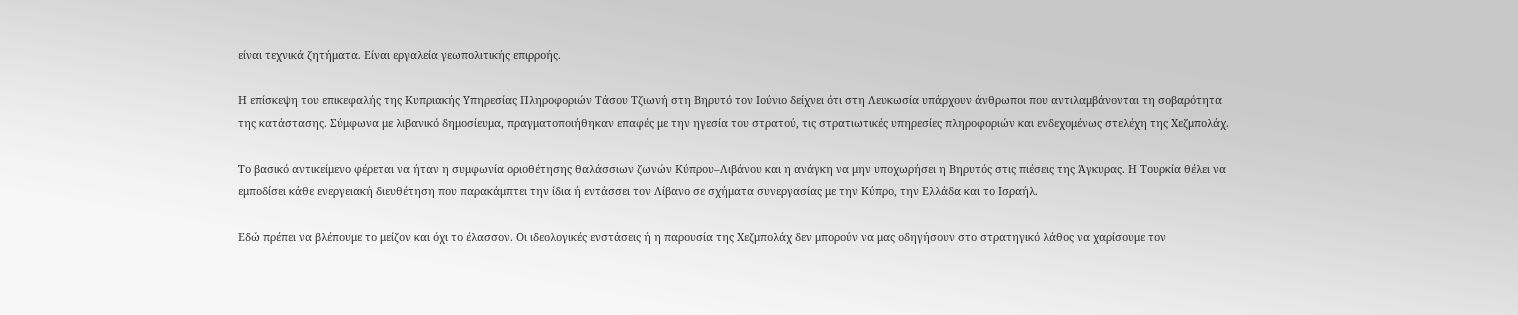είναι τεχνικά ζητήματα. Είναι εργαλεία γεωπολιτικής επιρροής.

Η επίσκεψη του επικεφαλής της Κυπριακής Υπηρεσίας Πληροφοριών Τάσου Τζιωνή στη Βηρυτό τον Ιούνιο δείχνει ότι στη Λευκωσία υπάρχουν άνθρωποι που αντιλαμβάνονται τη σοβαρότητα της κατάστασης. Σύμφωνα με λιβανικό δημοσίευμα, πραγματοποιήθηκαν επαφές με την ηγεσία του στρατού, τις στρατιωτικές υπηρεσίες πληροφοριών και ενδεχομένως στελέχη της Χεζμπολάχ.

Το βασικό αντικείμενο φέρεται να ήταν η συμφωνία οριοθέτησης θαλάσσιων ζωνών Κύπρου–Λιβάνου και η ανάγκη να μην υποχωρήσει η Βηρυτός στις πιέσεις της Άγκυρας. Η Τουρκία θέλει να εμποδίσει κάθε ενεργειακή διευθέτηση που παρακάμπτει την ίδια ή εντάσσει τον Λίβανο σε σχήματα συνεργασίας με την Κύπρο, την Ελλάδα και το Ισραήλ.

Εδώ πρέπει να βλέπουμε το μείζον και όχι το έλασσον. Οι ιδεολογικές ενστάσεις ή η παρουσία της Χεζμπολάχ δεν μπορούν να μας οδηγήσουν στο στρατηγικό λάθος να χαρίσουμε τον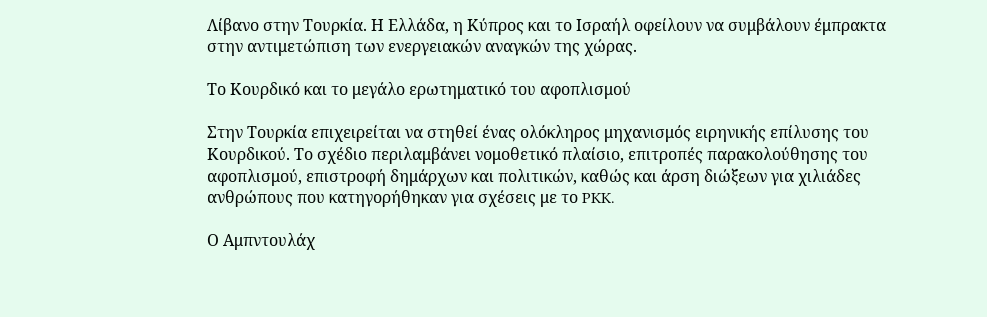Λίβανο στην Τουρκία. Η Ελλάδα, η Κύπρος και το Ισραήλ οφείλουν να συμβάλουν έμπρακτα στην αντιμετώπιση των ενεργειακών αναγκών της χώρας.

Το Κουρδικό και το μεγάλο ερωτηματικό του αφοπλισμού

Στην Τουρκία επιχειρείται να στηθεί ένας ολόκληρος μηχανισμός ειρηνικής επίλυσης του Κουρδικού. Το σχέδιο περιλαμβάνει νομοθετικό πλαίσιο, επιτροπές παρακολούθησης του αφοπλισμού, επιστροφή δημάρχων και πολιτικών, καθώς και άρση διώξεων για χιλιάδες ανθρώπους που κατηγορήθηκαν για σχέσεις με το PKK.

Ο Αμπντουλάχ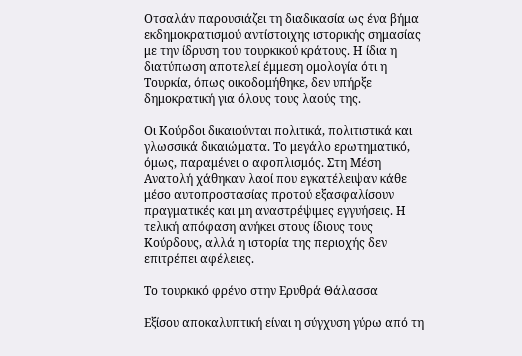Οτσαλάν παρουσιάζει τη διαδικασία ως ένα βήμα εκδημοκρατισμού αντίστοιχης ιστορικής σημασίας με την ίδρυση του τουρκικού κράτους. Η ίδια η διατύπωση αποτελεί έμμεση ομολογία ότι η Τουρκία, όπως οικοδομήθηκε, δεν υπήρξε δημοκρατική για όλους τους λαούς της.

Οι Κούρδοι δικαιούνται πολιτικά, πολιτιστικά και γλωσσικά δικαιώματα. Το μεγάλο ερωτηματικό, όμως, παραμένει ο αφοπλισμός. Στη Μέση Ανατολή χάθηκαν λαοί που εγκατέλειψαν κάθε μέσο αυτοπροστασίας προτού εξασφαλίσουν πραγματικές και μη αναστρέψιμες εγγυήσεις. Η τελική απόφαση ανήκει στους ίδιους τους Κούρδους, αλλά η ιστορία της περιοχής δεν επιτρέπει αφέλειες.

Το τουρκικό φρένο στην Ερυθρά Θάλασσα

Εξίσου αποκαλυπτική είναι η σύγχυση γύρω από τη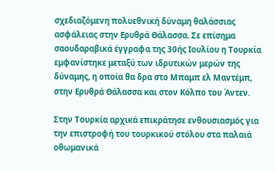σχεδιαζόμενη πολυεθνική δύναμη θαλάσσιας ασφάλειας στην Ερυθρά Θάλασσα. Σε επίσημα σαουδαραβικά έγγραφα της 30ής Ιουλίου η Τουρκία εμφανίστηκε μεταξύ των ιδρυτικών μερών της δύναμης, η οποία θα δρα στο Μπαμπ ελ Μαντέμπ, στην Ερυθρά Θάλασσα και στον Κόλπο του Άντεν.

Στην Τουρκία αρχικά επικράτησε ενθουσιασμός για την επιστροφή του τουρκικού στόλου στα παλαιά οθωμανικά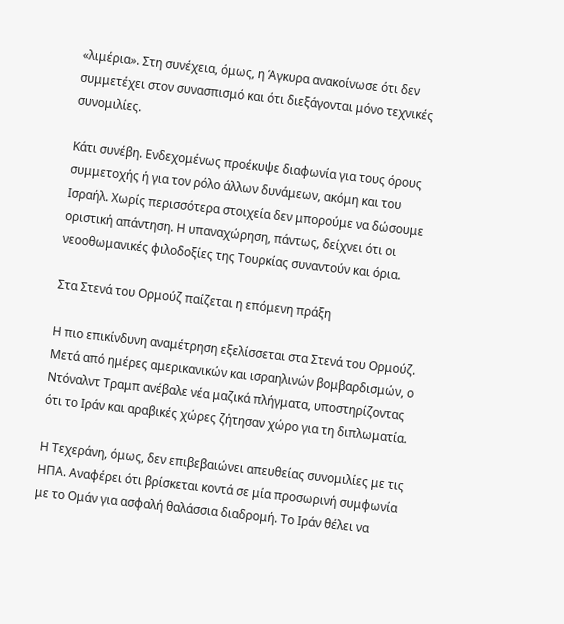«λιμέρια». Στη συνέχεια, όμως, η Άγκυρα ανακοίνωσε ότι δεν συμμετέχει στον συνασπισμό και ότι διεξάγονται μόνο τεχνικές συνομιλίες.

Κάτι συνέβη. Ενδεχομένως προέκυψε διαφωνία για τους όρους συμμετοχής ή για τον ρόλο άλλων δυνάμεων, ακόμη και του Ισραήλ. Χωρίς περισσότερα στοιχεία δεν μπορούμε να δώσουμε οριστική απάντηση. Η υπαναχώρηση, πάντως, δείχνει ότι οι νεοοθωμανικές φιλοδοξίες της Τουρκίας συναντούν και όρια.

Στα Στενά του Ορμούζ παίζεται η επόμενη πράξη

Η πιο επικίνδυνη αναμέτρηση εξελίσσεται στα Στενά του Ορμούζ. Μετά από ημέρες αμερικανικών και ισραηλινών βομβαρδισμών, ο Ντόναλντ Τραμπ ανέβαλε νέα μαζικά πλήγματα, υποστηρίζοντας ότι το Ιράν και αραβικές χώρες ζήτησαν χώρο για τη διπλωματία.

Η Τεχεράνη, όμως, δεν επιβεβαιώνει απευθείας συνομιλίες με τις ΗΠΑ. Αναφέρει ότι βρίσκεται κοντά σε μία προσωρινή συμφωνία με το Ομάν για ασφαλή θαλάσσια διαδρομή. Το Ιράν θέλει να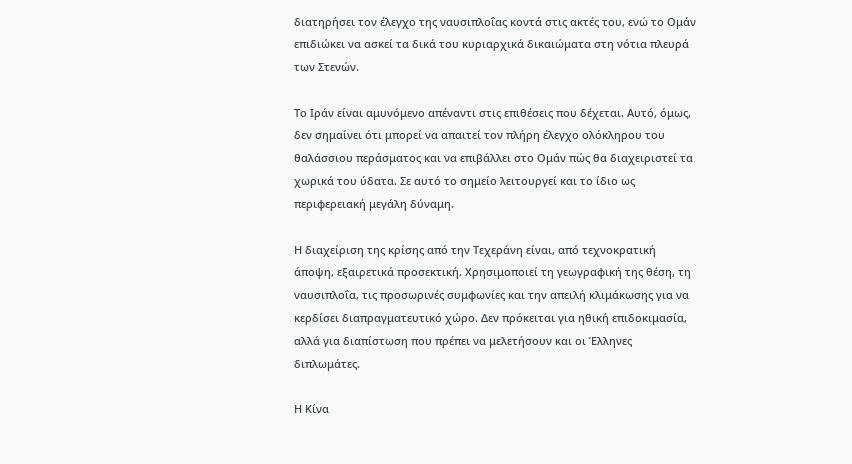διατηρήσει τον έλεγχο της ναυσιπλοΐας κοντά στις ακτές του, ενώ το Ομάν επιδιώκει να ασκεί τα δικά του κυριαρχικά δικαιώματα στη νότια πλευρά των Στενών.

Το Ιράν είναι αμυνόμενο απέναντι στις επιθέσεις που δέχεται. Αυτό, όμως, δεν σημαίνει ότι μπορεί να απαιτεί τον πλήρη έλεγχο ολόκληρου του θαλάσσιου περάσματος και να επιβάλλει στο Ομάν πώς θα διαχειριστεί τα χωρικά του ύδατα. Σε αυτό το σημείο λειτουργεί και το ίδιο ως περιφερειακή μεγάλη δύναμη.

Η διαχείριση της κρίσης από την Τεχεράνη είναι, από τεχνοκρατική άποψη, εξαιρετικά προσεκτική. Χρησιμοποιεί τη γεωγραφική της θέση, τη ναυσιπλοΐα, τις προσωρινές συμφωνίες και την απειλή κλιμάκωσης για να κερδίσει διαπραγματευτικό χώρο. Δεν πρόκειται για ηθική επιδοκιμασία, αλλά για διαπίστωση που πρέπει να μελετήσουν και οι Έλληνες διπλωμάτες.

Η Κίνα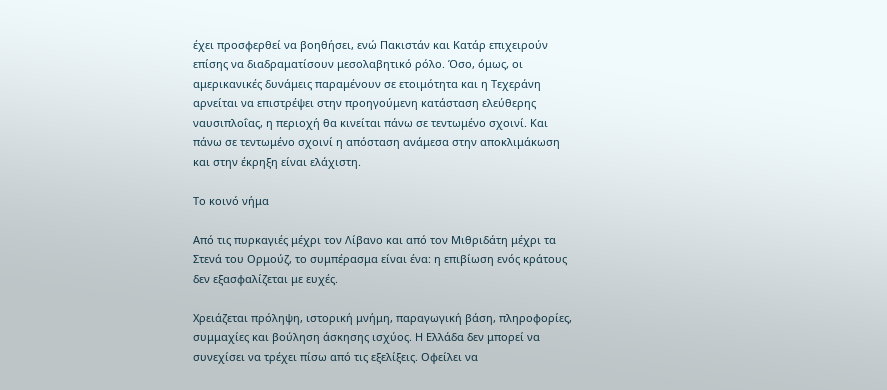έχει προσφερθεί να βοηθήσει, ενώ Πακιστάν και Κατάρ επιχειρούν επίσης να διαδραματίσουν μεσολαβητικό ρόλο. Όσο, όμως, οι αμερικανικές δυνάμεις παραμένουν σε ετοιμότητα και η Τεχεράνη αρνείται να επιστρέψει στην προηγούμενη κατάσταση ελεύθερης ναυσιπλοΐας, η περιοχή θα κινείται πάνω σε τεντωμένο σχοινί. Και πάνω σε τεντωμένο σχοινί η απόσταση ανάμεσα στην αποκλιμάκωση και στην έκρηξη είναι ελάχιστη.

Το κοινό νήμα

Από τις πυρκαγιές μέχρι τον Λίβανο και από τον Μιθριδάτη μέχρι τα Στενά του Ορμούζ, το συμπέρασμα είναι ένα: η επιβίωση ενός κράτους δεν εξασφαλίζεται με ευχές.

Χρειάζεται πρόληψη, ιστορική μνήμη, παραγωγική βάση, πληροφορίες, συμμαχίες και βούληση άσκησης ισχύος. Η Ελλάδα δεν μπορεί να συνεχίσει να τρέχει πίσω από τις εξελίξεις. Οφείλει να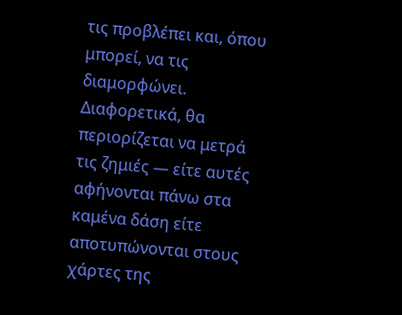τις προβλέπει και, όπου μπορεί, να τις διαμορφώνει. Διαφορετικά, θα περιορίζεται να μετρά τις ζημιές — είτε αυτές αφήνονται πάνω στα καμένα δάση είτε αποτυπώνονται στους χάρτες της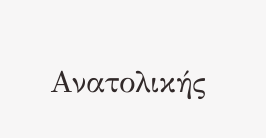Ανατολικής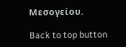Μεσογείου.

Back to top button